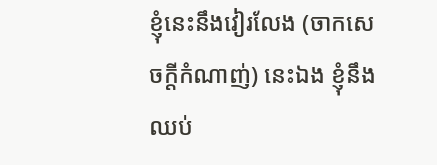ខ្ញុំនេះនឹងវៀរលែង (ចាកសេចក្តីកំណាញ់) នេះឯង ខ្ញុំនឹងឈប់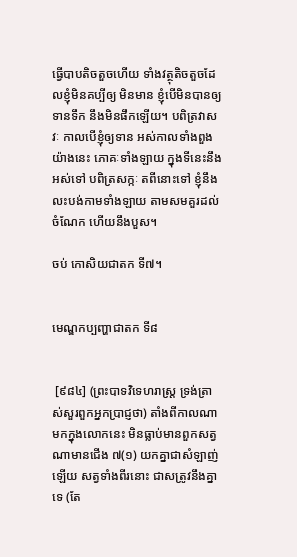ធ្វើបាបតិចតួចហើយ ទាំងវត្ថុតិចតួចដែលខ្ញុំមិនគប្បីឲ្យ មិនមាន ខ្ញុំបើមិនបានឲ្យទានទឹក នឹងមិនផឹកឡើយ។ បពិត្រវាសវៈ កាលបើខ្ញុំឲ្យទាន អស់កាលទាំងពួងយ៉ាងនេះ ភោគៈទាំងឡាយ ក្នុងទីនេះនឹងអស់ទៅ បពិត្រសក្កៈ តពីនោះទៅ ខ្ញុំនឹងលះបង់កាមទាំងឡាយ តាមសមគួរដល់ចំណែក ហើយនឹងបួស។

ចប់ កោសិយជាតក ទី៧។


មេណ្ឌកប្បញ្ហាជាតក ទី៨


 [៩៨៤] (ព្រះបាទវិទេហរាស្រ្ត ទ្រង់ត្រាស់សួរពួកអ្នកប្រាជ្ញថា) តាំងពីកាលណាមកក្នុងលោកនេះ មិនធ្លាប់មានពួកសត្វណាមានជើង ៧(១) យកគ្នាជាសំឡាញ់ឡើយ សត្វទាំងពីរនោះ ជាសត្រូវនឹងគ្នាទេ (តែ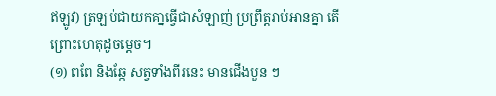ឥឡូវ) ត្រឡប់ជាយកគា្នធ្វើជាសំឡាញ់ ប្រព្រឹត្តរាប់អានគ្នា តើព្រោះហេតុដូចម្តេច។
(១) ពពែ និងឆ្កែ សត្វទាំងពីរនេះ មានជើងបួន ៗ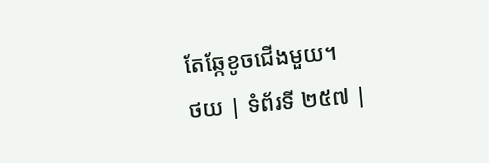តែឆ្កែខូចជើងមួយ។
ថយ | ទំព័រទី ២៥៧ |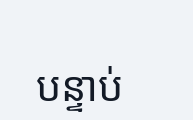បន្ទាប់